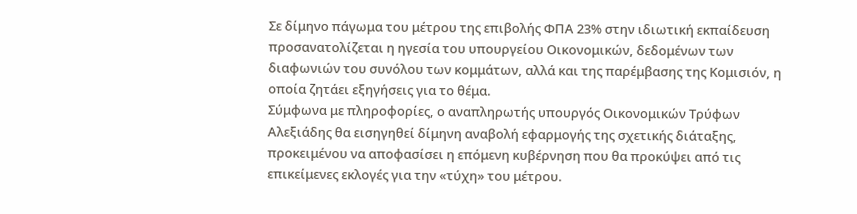Σε δίμηνο πάγωμα του μέτρου της επιβολής ΦΠΑ 23% στην ιδιωτική εκπαίδευση προσανατολίζεται η ηγεσία του υπουργείου Οικονομικών, δεδομένων των διαφωνιών του συνόλου των κομμάτων, αλλά και της παρέμβασης της Κομισιόν, η οποία ζητάει εξηγήσεις για το θέμα.
Σύμφωνα με πληροφορίες, ο αναπληρωτής υπουργός Οικονομικών Τρύφων Αλεξιάδης θα εισηγηθεί δίμηνη αναβολή εφαρμογής της σχετικής διάταξης, προκειμένου να αποφασίσει η επόμενη κυβέρνηση που θα προκύψει από τις επικείμενες εκλογές για την «τύχη» του μέτρου.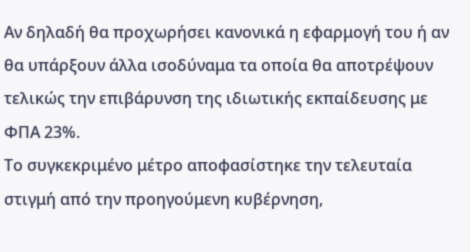Αν δηλαδή θα προχωρήσει κανονικά η εφαρμογή του ή αν θα υπάρξουν άλλα ισοδύναμα τα οποία θα αποτρέψουν τελικώς την επιβάρυνση της ιδιωτικής εκπαίδευσης με ΦΠΑ 23%.
Το συγκεκριμένο μέτρο αποφασίστηκε την τελευταία στιγμή από την προηγούμενη κυβέρνηση,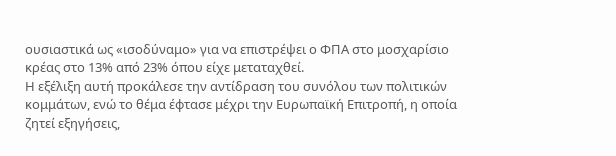ουσιαστικά ως «ισοδύναμο» για να επιστρέψει ο ΦΠΑ στο μοσχαρίσιο κρέας στο 13% από 23% όπου είχε μεταταχθεί.
Η εξέλιξη αυτή προκάλεσε την αντίδραση του συνόλου των πολιτικών κομμάτων, ενώ το θέμα έφτασε μέχρι την Ευρωπαϊκή Επιτροπή, η οποία ζητεί εξηγήσεις,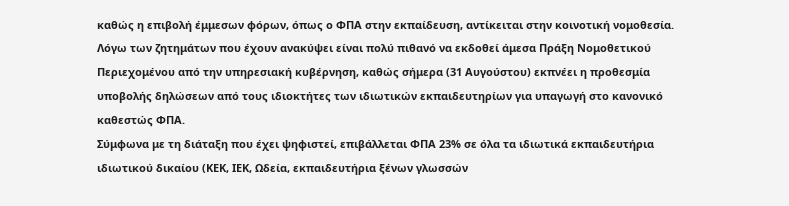καθώς η επιβολή έμμεσων φόρων, όπως ο ΦΠΑ στην εκπαίδευση, αντίκειται στην κοινοτική νομοθεσία.
Λόγω των ζητημάτων που έχουν ανακύψει είναι πολύ πιθανό να εκδοθεί άμεσα Πράξη Νομοθετικού Περιεχομένου από την υπηρεσιακή κυβέρνηση, καθώς σήμερα (31 Αυγούστου) εκπνέει η προθεσμία υποβολής δηλώσεων από τους ιδιοκτήτες των ιδιωτικών εκπαιδευτηρίων για υπαγωγή στο κανονικό καθεστώς ΦΠΑ.
Σύμφωνα με τη διάταξη που έχει ψηφιστεί, επιβάλλεται ΦΠΑ 23% σε όλα τα ιδιωτικά εκπαιδευτήρια ιδιωτικού δικαίου (ΚΕΚ, ΙΕΚ, Ωδεία, εκπαιδευτήρια ξένων γλωσσών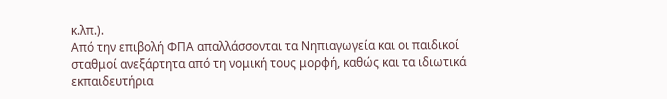κ.λπ.).
Από την επιβολή ΦΠΑ απαλλάσσονται τα Νηπιαγωγεία και οι παιδικοί σταθμοί ανεξάρτητα από τη νομική τους μορφή, καθώς και τα ιδιωτικά εκπαιδευτήρια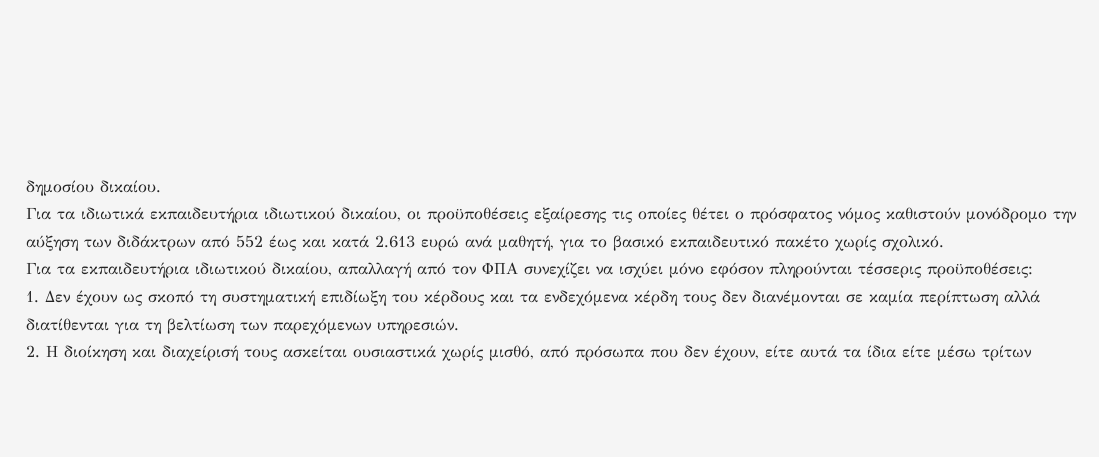δημοσίου δικαίου.
Για τα ιδιωτικά εκπαιδευτήρια ιδιωτικού δικαίου, οι προϋποθέσεις εξαίρεσης τις οποίες θέτει ο πρόσφατος νόμος καθιστούν μονόδρομο την αύξηση των διδάκτρων από 552 έως και κατά 2.613 ευρώ ανά μαθητή, για το βασικό εκπαιδευτικό πακέτο χωρίς σχολικό.
Για τα εκπαιδευτήρια ιδιωτικού δικαίου, απαλλαγή από τον ΦΠΑ συνεχίζει να ισχύει μόνο εφόσον πληρούνται τέσσερις προϋποθέσεις:
1. Δεν έχουν ως σκοπό τη συστηματική επιδίωξη του κέρδους και τα ενδεχόμενα κέρδη τους δεν διανέμονται σε καμία περίπτωση αλλά διατίθενται για τη βελτίωση των παρεχόμενων υπηρεσιών.
2. Η διοίκηση και διαχείρισή τους ασκείται ουσιαστικά χωρίς μισθό, από πρόσωπα που δεν έχουν, είτε αυτά τα ίδια είτε μέσω τρίτων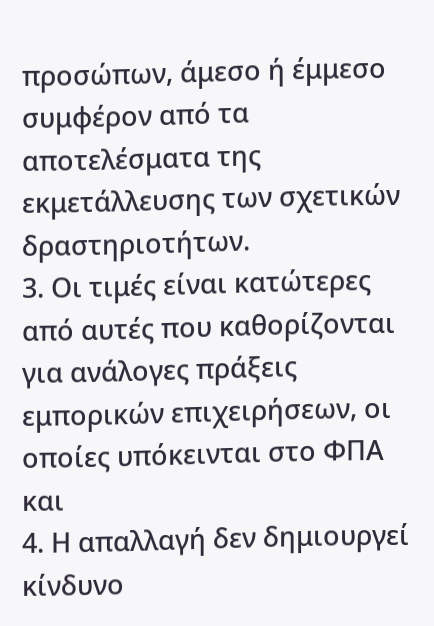προσώπων, άμεσο ή έμμεσο συμφέρον από τα αποτελέσματα της εκμετάλλευσης των σχετικών δραστηριοτήτων.
3. Οι τιμές είναι κατώτερες από αυτές που καθορίζονται για ανάλογες πράξεις εμπορικών επιχειρήσεων, οι οποίες υπόκεινται στο ΦΠΑ και
4. Η απαλλαγή δεν δημιουργεί κίνδυνο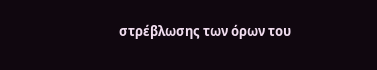στρέβλωσης των όρων του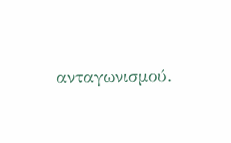ανταγωνισμού.